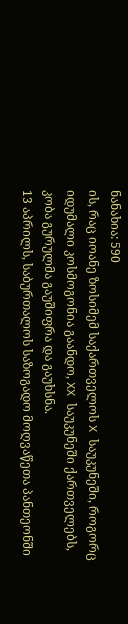ნანახია: 590
ის, რაც იოანე ზოსიმემ საქართველოს X საუკუნეში, როგორც იდუმალი კოსმოგონია გაანდო, XX საუკუნეში ქართველებს, კობა გურულმა გაუშიფრა და გაუხსნა.
13 აპრილს, საბურთალოს საზოგადო მოღვაწეთა პანთეონში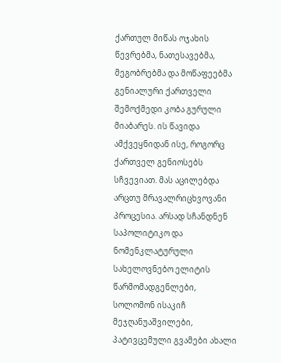ქართულ მიწას ოჯახის წევრებმა, ნათესავებმა, მეგობრებმა და მოწაფეებმა გენიალური ქართველი შემოქმედი კობა გურული მიაბარეს. ის წავიდა ამქვეყნიდან ისე, როგორც ქართველ გენიოსებს სჩვევიათ. მას აცილებდა არცთუ მრავალრიცხვოვანი პროცესია. არსად სჩანდნენ საპოლიტიკო და ნომენკლატურული სახელოვნებო ელიტის წარმომადგენლები, სოლომონ ისაკიჩ მეჯღანუაშვილები, პატივცემული გვამები ახალი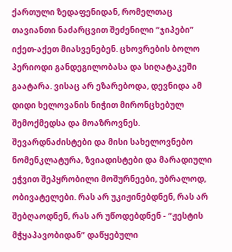ქართული ზედაფენიდან, რომელთაც თავიანთი ნაძარცვით შეძენილი “ჯიპები” იქეთ-აქეთ მიასვენებენ. ცხოვრების ბოლო პერიოდი განდეგილობასა და სიღატაკეში გაატარა. ვისაც არ ეზარებოდა, დევნიდა ამ დიდი ხელოვანის ნიჭით მირონცხებულ შემოქმედსა და მოაზროვნეს. შევარდნაძისტები და მისი სახელოვნებო ნომენკლატურა, ზვიადისტები და მარადიული ეჭვით შეპყრობილი მოშურნეები, უბრალოდ, ობივატელები. რას არ უკიჟინებდნენ, რას არ შებღაოდნენ, რას არ უწოდებდნენ - “ჟესტის მჭყაპავობიდან” დაწყებული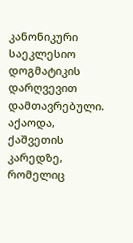კანონიკური საეკლესიო დოგმატიკის დარღვევით დამთავრებული. აქაოდა, ქაშვეთის კარედზე, რომელიც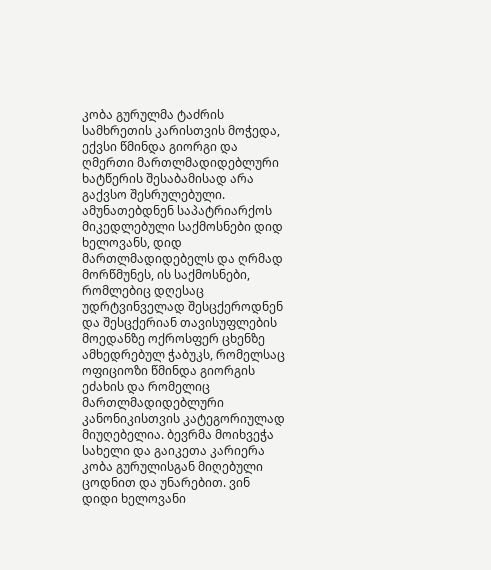კობა გურულმა ტაძრის სამხრეთის კარისთვის მოჭედა, ექვსი წმინდა გიორგი და ღმერთი მართლმადიდებლური ხატწერის შესაბამისად არა გაქვსო შესრულებული. ამუნათებდნენ საპატრიარქოს მიკედლებული საქმოსნები დიდ ხელოვანს, დიდ მართლმადიდებელს და ღრმად მორწმუნეს, ის საქმოსნები, რომლებიც დღესაც უდრტვინველად შესცქეროდნენ და შესცქერიან თავისუფლების მოედანზე ოქროსფერ ცხენზე ამხედრებულ ჭაბუკს, რომელსაც ოფიციოზი წმინდა გიორგის ეძახის და რომელიც მართლმადიდებლური კანონიკისთვის კატეგორიულად მიუღებელია. ბევრმა მოიხვეჭა სახელი და გაიკეთა კარიერა კობა გურულისგან მიღებული ცოდნით და უნარებით. ვინ დიდი ხელოვანი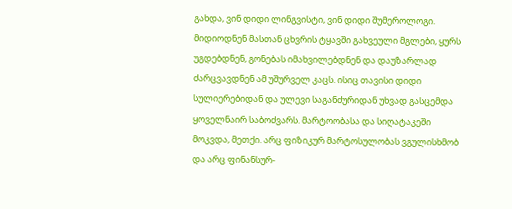გახდა, ვინ დიდი ლინგვისტი, ვინ დიდი შუმეროლოგი. მიდიოდნენ მასთან ცხვრის ტყავში გახვეული მგლები, ყურს უგდებდნენ, გონებას იმახვილებდნენ და დაუზარლად ძარცვავდნენ ამ უშურველ კაცს. ისიც თავისი დიდი სულიერებიდან და ულევი საგანძურიდან უხვად გასცემდა ყოველნაირ საბოძვარს. მარტოობასა და სიღატაკეში მოკვდა, მეთქი. არც ფიზიკურ მარტოსულობას ვგულისხმობ და არც ფინანსურ-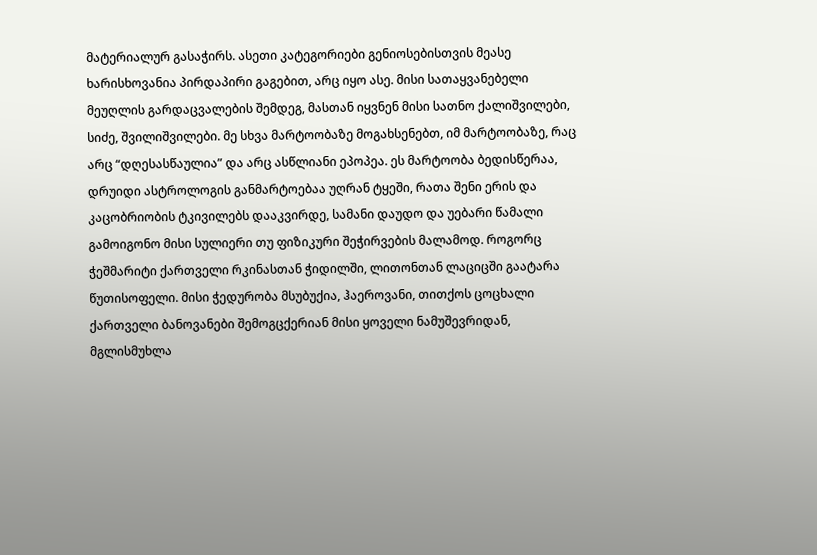მატერიალურ გასაჭირს. ასეთი კატეგორიები გენიოსებისთვის მეასე ხარისხოვანია პირდაპირი გაგებით, არც იყო ასე. მისი სათაყვანებელი მეუღლის გარდაცვალების შემდეგ, მასთან იყვნენ მისი სათნო ქალიშვილები, სიძე, შვილიშვილები. მე სხვა მარტოობაზე მოგახსენებთ, იმ მარტოობაზე, რაც არც “დღესასწაულია” და არც ასწლიანი ეპოპეა. ეს მარტოობა ბედისწერაა, დრუიდი ასტროლოგის განმარტოებაა უღრან ტყეში, რათა შენი ერის და კაცობრიობის ტკივილებს დააკვირდე, სამანი დაუდო და უებარი წამალი გამოიგონო მისი სულიერი თუ ფიზიკური შეჭირვების მალამოდ. როგორც ჭეშმარიტი ქართველი რკინასთან ჭიდილში, ლითონთან ლაციცში გაატარა წუთისოფელი. მისი ჭედურობა მსუბუქია, ჰაეროვანი, თითქოს ცოცხალი ქართველი ბანოვანები შემოგცქერიან მისი ყოველი ნამუშევრიდან, მგლისმუხლა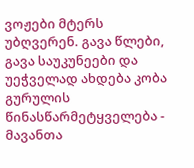ვოჟები მტერს უბღვერენ. გავა წლები, გავა საუკუნეები და უეჭველად ახდება კობა გურულის წინასწარმეტყველება - მავანთა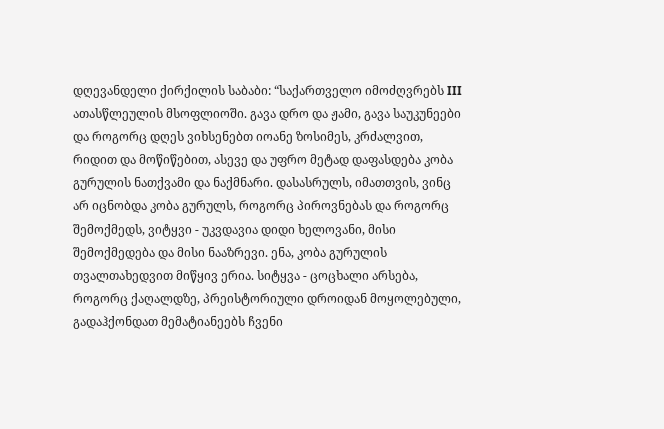დღევანდელი ქირქილის საბაბი: “საქართველო იმოძღვრებს III ათასწლეულის მსოფლიოში. გავა დრო და ჟამი, გავა საუკუნეები და როგორც დღეს ვიხსენებთ იოანე ზოსიმეს, კრძალვით, რიდით და მოწიწებით, ასევე და უფრო მეტად დაფასდება კობა გურულის ნათქვამი და ნაქმნარი. დასასრულს, იმათთვის, ვინც არ იცნობდა კობა გურულს, როგორც პიროვნებას და როგორც შემოქმედს, ვიტყვი - უკვდავია დიდი ხელოვანი, მისი შემოქმედება და მისი ნააზრევი. ენა, კობა გურულის თვალთახედვით მიწყივ ერია. სიტყვა - ცოცხალი არსება, როგორც ქაღალდზე, პრეისტორიული დროიდან მოყოლებული, გადაჰქონდათ მემატიანეებს ჩვენი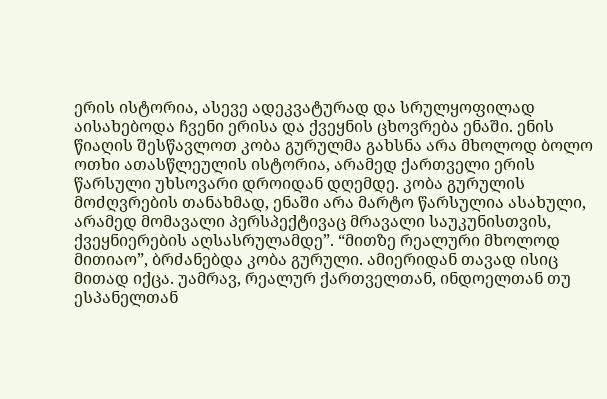ერის ისტორია, ასევე ადეკვატურად და სრულყოფილად აისახებოდა ჩვენი ერისა და ქვეყნის ცხოვრება ენაში. ენის წიაღის შესწავლოთ კობა გურულმა გახსნა არა მხოლოდ ბოლო ოთხი ათასწლეულის ისტორია, არამედ ქართველი ერის წარსული უხსოვარი დროიდან დღემდე. კობა გურულის მოძღვრების თანახმად, ენაში არა მარტო წარსულია ასახული, არამედ მომავალი პერსპექტივაც მრავალი საუკუნისთვის, ქვეყნიერების აღსასრულამდე”. “მითზე რეალური მხოლოდ მითიაო”, ბრძანებდა კობა გურული. ამიერიდან თავად ისიც მითად იქცა. უამრავ, რეალურ ქართველთან, ინდოელთან თუ ესპანელთან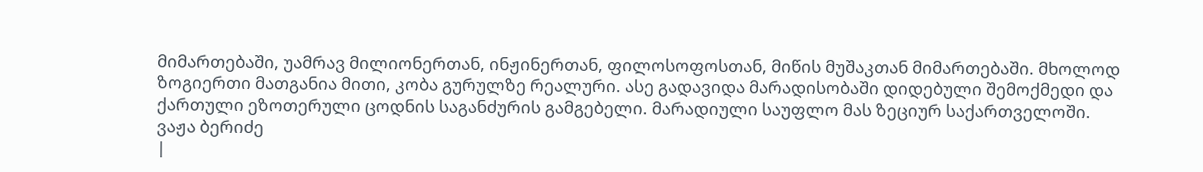მიმართებაში, უამრავ მილიონერთან, ინჟინერთან, ფილოსოფოსთან, მიწის მუშაკთან მიმართებაში. მხოლოდ ზოგიერთი მათგანია მითი, კობა გურულზე რეალური. ასე გადავიდა მარადისობაში დიდებული შემოქმედი და ქართული ეზოთერული ცოდნის საგანძურის გამგებელი. მარადიული საუფლო მას ზეციურ საქართველოში.
ვაჟა ბერიძე
|